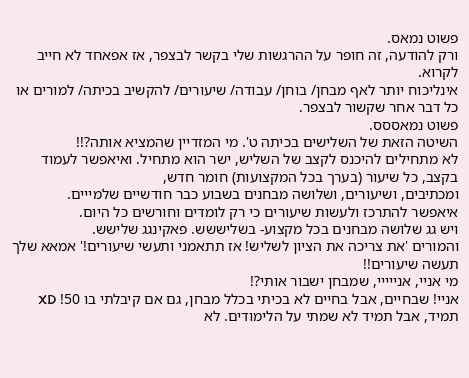פשוט נמאס.
ורק להודעה, זה חופר על ההרגשות שלי בקשר לבצפר, אז אפאחד לא חייב לקרוא.
אינליכוח יותר לאף מבחן/ בוחן/ עבודה/ שיעורים/ להקשיב בכיתה/ למורים או כל דבר אחר שקשור לבצפר.
פשוט נמאססס.
השיטה הזאת של השלישים בכיתה ט'. מי המזדיין שהמציא אותה?!!
לא מתחילים להיכנס לקצב של השליש, ישר הוא מתחיל. ואיאפשר לעמוד בקצב, כל שיעור (בערך בכל המקצועות) חומר חדש,
ומכתיבים, ושיעורים, ושלושה מבחנים בשבוע כבר חודשיים שלמייים.
איאפשר להתרכז ולעשות שיעורים כי רק לומדים וחורשים כל היום.
ויש גג שלושה מבחנים בכל מקצוע- בשליששש. פאקינגג שלישש.
והמורים 'את צריכה את הציון לשליש! אז תתאמני ותעשי שיעורים!' אמאא שלך תעשה שיעורים!!
מי אניי, אנייייי, שמבחן ישבור אותי?!
אניי! שבחיים, אבל בחיים לא בכיתי בכלל מבחן, גם אם קיבלתי בו 50! XD
תמיד, אבל תמיד לא שמתי על הלימודים. לא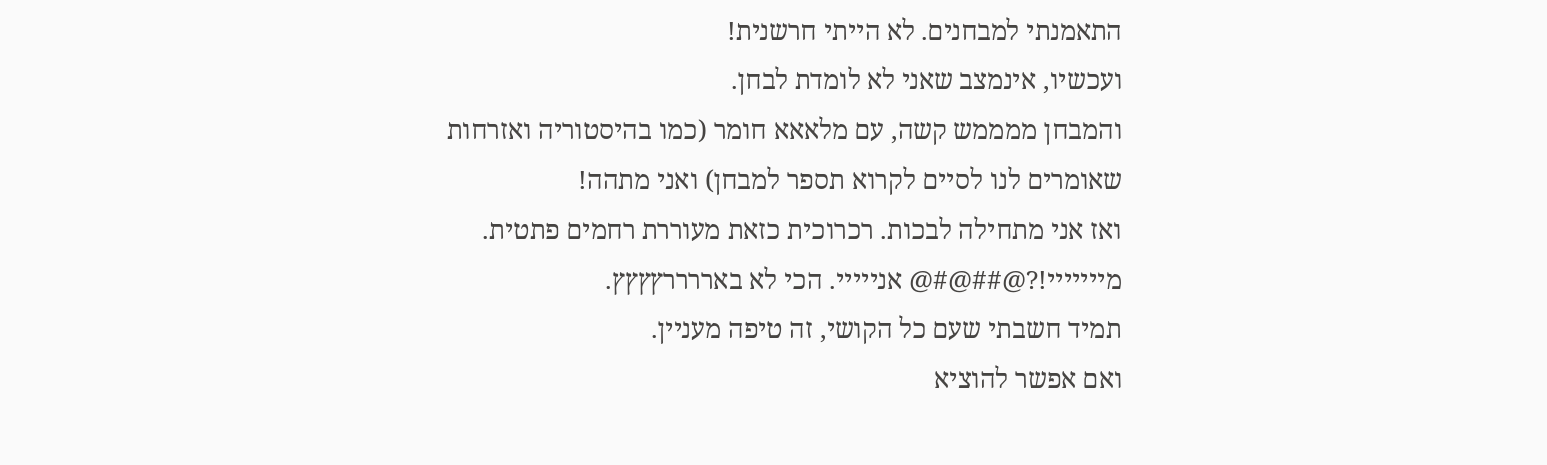התאמנתי למבחנים. לא הייתי חרשנית!
ועכשיו, אינמצב שאני לא לומדת לבחן.
והמבחן ממממש קשה, עם מלאאא חומר (כמו בהיסטוריה ואזרחות שאומרים לנו לסיים לקרוא תספר למבחן) ואני מתהה!
ואז אני מתחילה לבכות. רכרוכית כזאת מעוררת רחמים פתטית. מייייייי!?@##@#@ אנייייי. הכי לא באררררץץץץ.
תמיד חשבתי שעם כל הקושי, זה טיפה מעניין.
ואם אפשר להוציא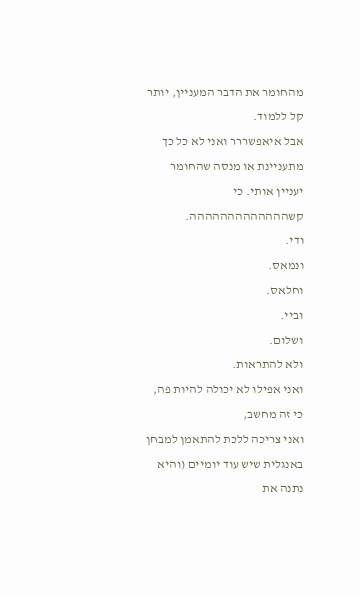מהחומר את הדבר המעניין, יותר קל ללמוד.
אבל איאפשררר ואני לא כל כך מתעניינת או מנסה שהחומר יעניין אותי. כי קשההההההההההההה.
ודי.
ונמאס.
וחלאס.
וביי.
ושלום.
ולא להתראות.
ואני אפילו לא יכולה להיות פה, כי זה מחשב,
ואני צריכה ללכת להתאמן למבחן באנגלית שיש עוד יומיים (והיא נתנה את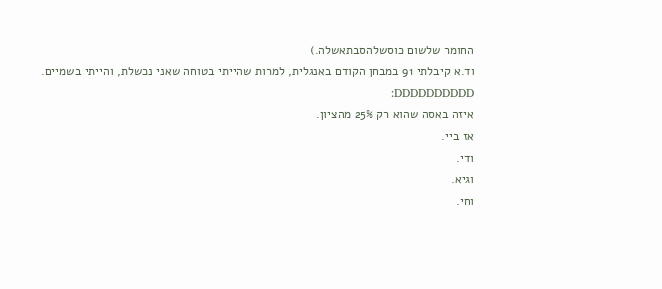החומר שלשום כוסשלהסבתאשלה.)
וד.א קיבלתי 91 במבחן הקודם באנגלית, למרות שהייתי בטוחה שאני נכשלת, והייתי בשמיים. DDDDDDDDDD:
איזה באסה שהוא רק 25% מהציון.
אז ביי.
ודי.
וגיא.
וחי.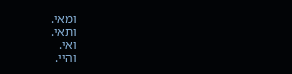ומאי.
ותאי.
ואי.
והיי.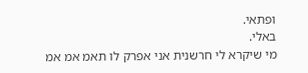ופתאי.
באלי.
מי שיקרא לי חרשנית אני אפרק לו תאמ אמ אמ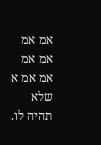אמ אמ אמ אמ אמ אמ א שלא תהיה לו.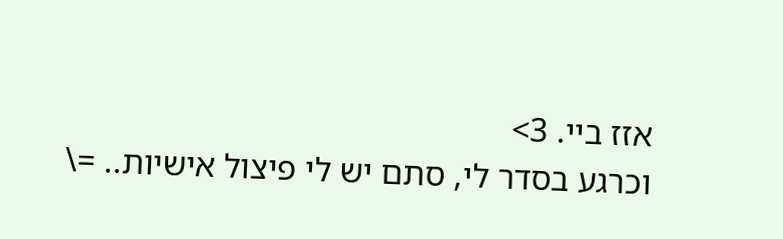אזז ביי. 3>
וכרגע בסדר לי, סתם יש לי פיצול אישיות.. =\